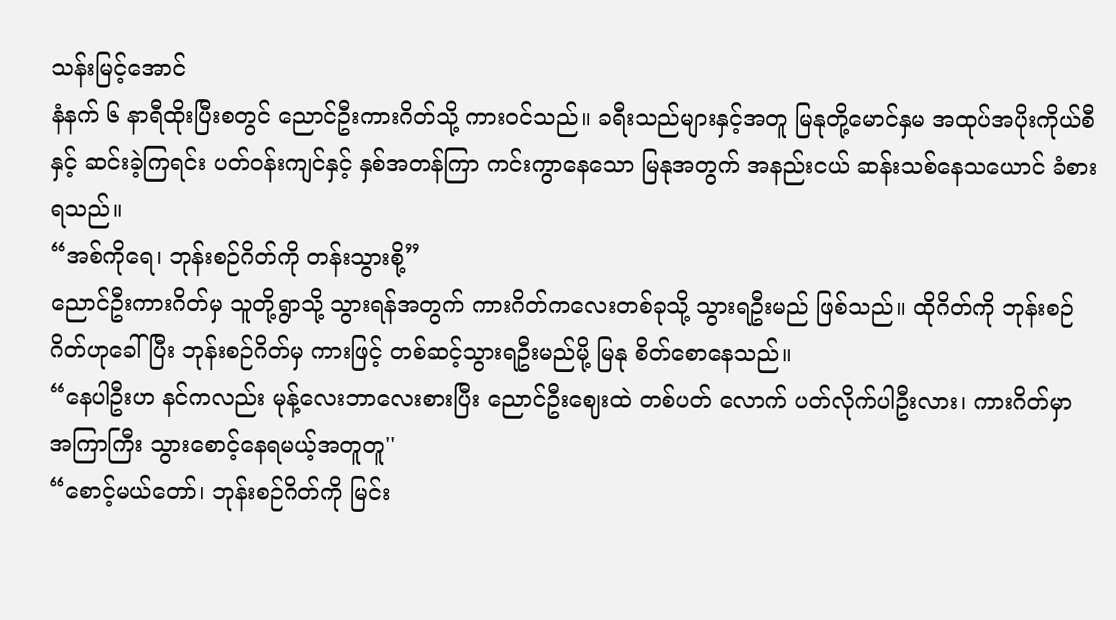သန်းမြင့်အောင်
နံနက် ၆ နာရီထိုးပြီးစတွင် ညောင်ဦးကားဂိတ်သို့ ကားဝင်သည်။ ခရီးသည်များနှင့်အတူ မြနုတို့မောင်နှမ အထုပ်အပိုးကိုယ်စီနှင့် ဆင်းခဲ့ကြရင်း ပတ်ဝန်းကျင်နှင့် နှစ်အတန်ကြာ ကင်းကွာနေသော မြနုအတွက် အနည်းငယ် ဆန်းသစ်နေသယောင် ခံစားရသည်။
“အစ်ကိုရေ၊ ဘုန်းစဉ်ဂိတ်ကို တန်းသွားစို့”
ညောင်ဦးကားဂိတ်မှ သူတို့ရွာသို့ သွားရန်အတွက် ကားဂိတ်ကလေးတစ်ခုသို့ သွားရဦးမည် ဖြစ်သည်။ ထိုဂိတ်ကို ဘုန်းစဉ်ဂိတ်ဟုခေါ်ပြီး ဘုန်းစဉ်ဂိတ်မှ ကားဖြင့် တစ်ဆင့်သွားရဦးမည်မို့ မြနု စိတ်စောနေသည်။
“နေပါဦးဟ နင်ကလည်း မုန့်လေးဘာလေးစားပြီး ညောင်ဦးဈေးထဲ တစ်ပတ် လောက် ပတ်လိုက်ပါဦးလား၊ ကားဂိတ်မှာ အကြာကြီး သွားစောင့်နေရမယ့်အတူတူ''
“စောင့်မယ်တော်၊ ဘုန်းစဉ်ဂိတ်ကို မြင်း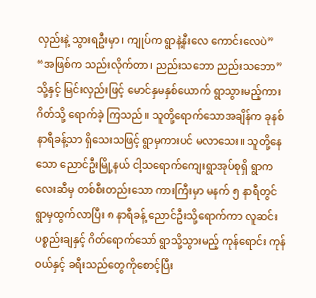လှည်းနဲ့ သွားရဦးမှာ၊ ကျုပ်က ရွာနဲ့နီးလေ ကောင်းလေပဲ”
“အဖြစ်က သည်းလိုက်တာ၊ ညည်းသဘော ညည်းသဘော”
သို့နှင့် မြင်းလှည်းဖြင့် မောင်နှမနှစ်ယောက် ရွာသွားမည့်ကားဂိတ်သို့ ရောက်ခဲ့ ကြသည်။ သူတို့ရောက်သောအချိန်က ခုနစ်နာရီခန့်သာ ရှိသေးသဖြင့် ရွာမှကားပင် မလာသေး။ သူတို့နေသော ညောင်ဦးမြို့နယ် ငါ့သရောက်ကျေးရွာအုပ်စုရှိ ရွာကလေးဆီမှ တစ်စီးတည်းသော ကားကြီးမှာ မနက် ၅ နာရီတွင် ရွာမှထွက်လာပြီး ၈ နာရီခန့် ညောင်ဦးသို့ရောက်ကာ လူဆင်း ပစ္စည်းချနှင့် ဂိတ်ရောက်သော် ရွာသို့သွားမည့် ကုန်ရောင်း ကုန်ဝယ်နှင့် ခရီးသည်တွေကိုစောင့်ပြီး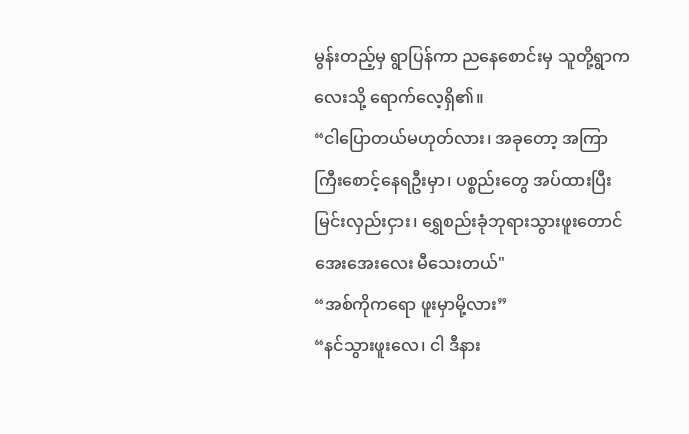မွန်းတည့်မှ ရွာပြန်ကာ ညနေစောင်းမှ သူတို့ရွာကလေးသို့ ရောက်လေ့ရှိ၏။
“ငါပြောတယ်မဟုတ်လား၊ အခုတော့ အကြာကြီးစောင့်နေရဦးမှာ၊ ပစ္စည်းတွေ အပ်ထားပြီး မြင်းလှည်းငှား၊ ရွှေစည်းခုံဘုရားသွားဖူးတောင် အေးအေးလေး မီသေးတယ်"
“အစ်ကိုကရော ဖူးမှာမို့လား”
“နင်သွားဖူးလေ၊ ငါ ဒီနား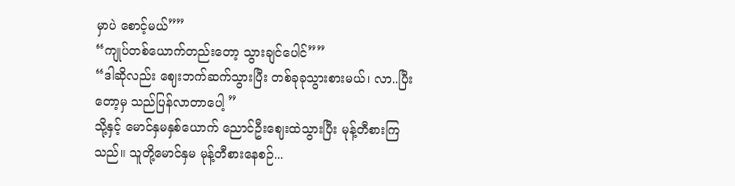မှာပဲ စောင့်မယ်””
“ကျုပ်တစ်ယောက်တည်းတော့ သွားချင်ပေါင်””
“ဒါဆိုလည်း ဈေးဘက်ဆက်သွားပြီး တစ်ခုခုသွားစားမယ်၊ လာ..ပြီးတော့မှ သည်ပြန်လာတာပေါ့ ”
သို့နှင့် မောင်နှမနှစ်ယောက် ညောင်ဦးဈေးထဲသွားပြီး မုန့်တီစားကြသည်။ သူတို့မောင်နှမ မုန့်တီစားနေစဉ်...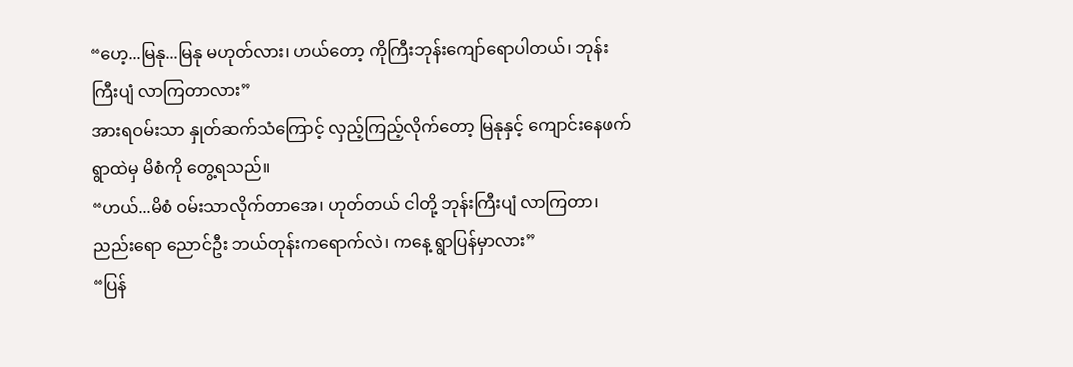“ဟေ့...မြနု...မြနု မဟုတ်လား၊ ဟယ်တော့ ကိုကြီးဘုန်းကျော်ရောပါတယ်၊ ဘုန်းကြီးပျံ လာကြတာလား”
အားရဝမ်းသာ နှုတ်ဆက်သံကြောင့် လှည့်ကြည့်လိုက်တော့ မြနုနှင့် ကျောင်းနေဖက် ရွာထဲမှ မိစံကို တွေ့ရသည်။
“ဟယ်...မိစံ ဝမ်းသာလိုက်တာအေ၊ ဟုတ်တယ် ငါတို့ ဘုန်းကြီးပျံ လာကြတာ၊ ညည်းရော ညောင်ဦး ဘယ်တုန်းကရောက်လဲ၊ ကနေ့ ရွာပြန်မှာလား”
“ပြန်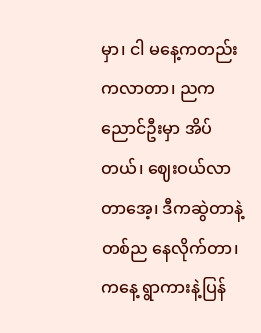မှာ၊ ငါ မနေ့ကတည်းကလာတာ၊ ညက ညောင်ဦးမှာ အိပ်တယ်၊ ဈေးဝယ်လာတာအေ့၊ ဒီကဆွဲတာနဲ့ တစ်ည နေလိုက်တာ၊ ကနေ့ ရွာကားနဲ့ပြန်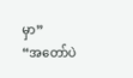မှာ”
“အတော်ပဲ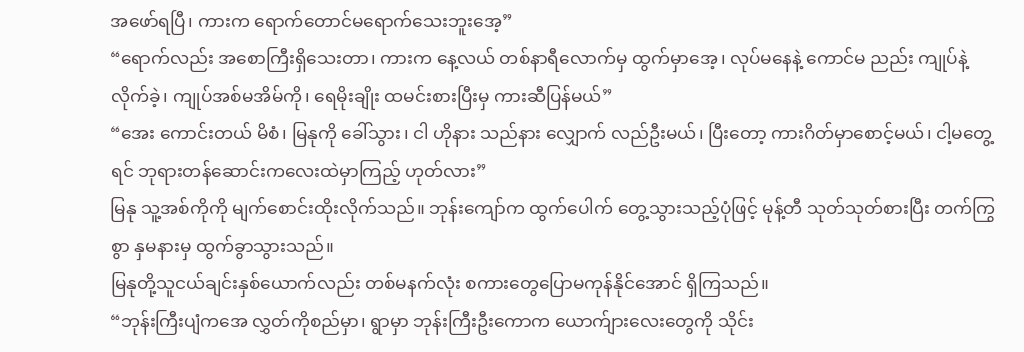အဖော်ရပြီ၊ ကားက ရောက်တောင်မရောက်သေးဘူးအေ့”
“ရောက်လည်း အစောကြီးရှိသေးတာ၊ ကားက နေ့လယ် တစ်နာရီလောက်မှ ထွက်မှာအေ့၊ လုပ်မနေနဲ့ ကောင်မ ညည်း ကျုပ်နဲ့ လိုက်ခဲ့၊ ကျုပ်အစ်မအိမ်ကို၊ ရေမိုးချိုး ထမင်းစားပြီးမှ ကားဆီပြန်မယ်”
“အေး ကောင်းတယ် မိစံ၊ မြနုကို ခေါ်သွား၊ ငါ ဟိုနား သည်နား လျှောက် လည်ဦးမယ်၊ ပြီးတော့ ကားဂိတ်မှာစောင့်မယ်၊ ငါ့မတွေ့ရင် ဘုရားတန်ဆောင်းကလေးထဲမှာကြည့် ဟုတ်လား”
မြနု သူ့အစ်ကိုကို မျက်စောင်းထိုးလိုက်သည်။ ဘုန်းကျော်က ထွက်ပေါက် တွေ့သွားသည့်ပုံဖြင့် မုန့်တီ သုတ်သုတ်စားပြီး တက်ကြွစွာ နှမနားမှ ထွက်ခွာသွားသည်။
မြနုတို့သူငယ်ချင်းနှစ်ယောက်လည်း တစ်မနက်လုံး စကားတွေပြောမကုန်နိုင်အောင် ရှိကြသည်။
“ဘုန်းကြီးပျံကအေ လွှတ်ကိုစည်မှာ၊ ရွာမှာ ဘုန်းကြီးဦးကောက ယောက်ျားလေးတွေကို သိုင်း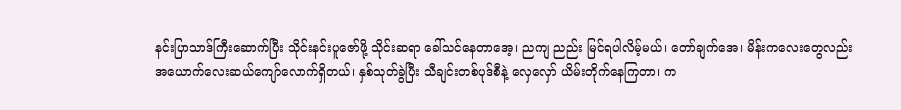နင်းပြာသာဒ်ကြီးဆောက်ပြီး သိုင်းနင်းပူဇော်ဖို့ သိုင်းဆရာ ခေါ်သင်နေတာအေ့၊ ညကျ ညည်း မြင်ရပါလိမ့်မယ်၊ တော်ချက်အေ၊ မိန်းကလေးတွေလည်း အယောက်လေးဆယ်ကျော်လောက်ရှိတယ်၊ နှစ်သုတ်ခွဲပြီး သီချင်းတစ်ပုဒ်စီနဲ့ လှေလှော် ယိမ်းတိုက်နေကြတာ၊ က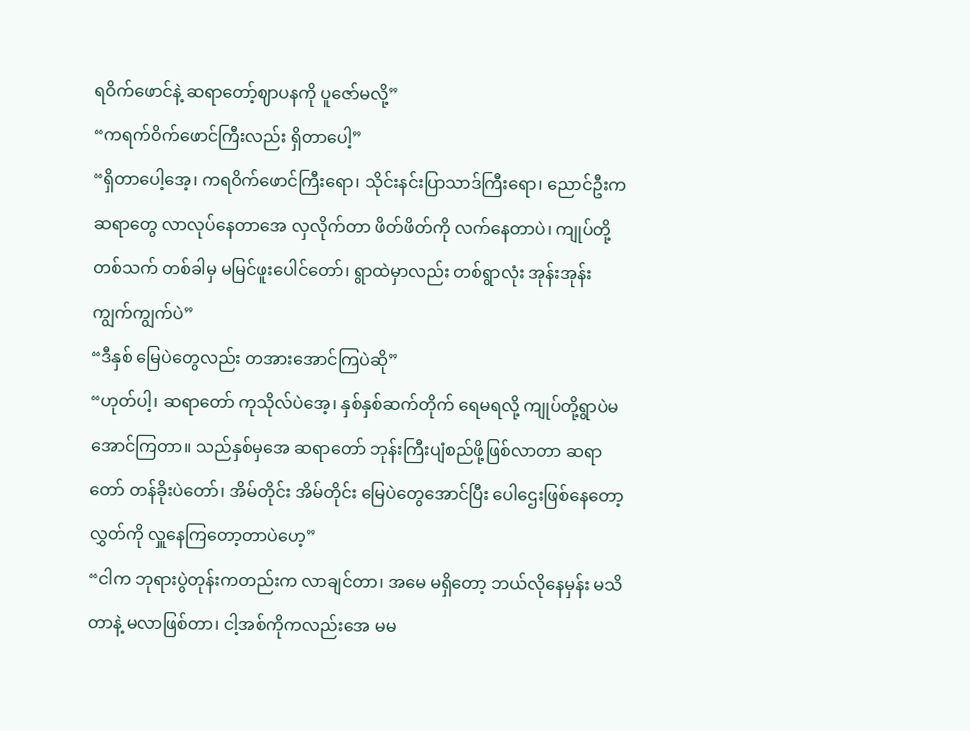ရဝိက်ဖောင်နဲ့ ဆရာတော့်ဈာပနကို ပူဇော်မလို့”
“ကရက်ဝိက်ဖောင်ကြီးလည်း ရှိတာပေါ့”
“ရှိတာပေါ့အေ့၊ ကရဝိက်ဖောင်ကြီးရော၊ သိုင်းနင်းပြာသာဒ်ကြီးရော၊ ညောင်ဦးကဆရာတွေ လာလုပ်နေတာအေ လှလိုက်တာ ဖိတ်ဖိတ်ကို လက်နေတာပဲ၊ ကျုပ်တို့ တစ်သက် တစ်ခါမှ မမြင်ဖူးပေါင်တော်၊ ရွာထဲမှာလည်း တစ်ရွာလုံး အုန်းအုန်းကျွက်ကျွက်ပဲ”
“ဒီနှစ် မြေပဲတွေလည်း တအားအောင်ကြပဲဆို”
“ဟုတ်ပါ့၊ ဆရာတော် ကုသိုလ်ပဲအေ့၊ နှစ်နှစ်ဆက်တိုက် ရေမရလို့ ကျုပ်တို့ရွာပဲမအောင်ကြတာ။ သည်နှစ်မှအေ ဆရာတော် ဘုန်းကြီးပျံစည်ဖို့ဖြစ်လာတာ ဆရာတော် တန်ခိုးပဲတော်၊ အိမ်တိုင်း အိမ်တိုင်း မြေပဲတွေအောင်ပြီး ပေါဌေးဖြစ်နေတော့ လွှတ်ကို လှူနေကြတော့တာပဲဟေ့”
“ငါက ဘုရားပွဲတုန်းကတည်းက လာချင်တာ၊ အမေ မရှိတော့ ဘယ်လိုနေမှန်း မသိတာနဲ့ မလာဖြစ်တာ၊ ငါ့အစ်ကိုကလည်းအေ မမ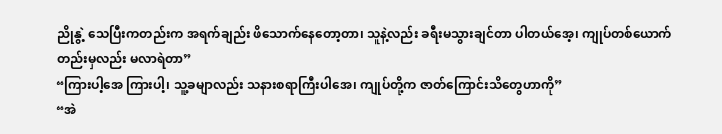ညိုနွဲ့ သေပြီးကတည်းက အရက်ချည်း ဖိသောက်နေတော့တာ၊ သူနဲ့လည်း ခရီးမသွားချင်တာ ပါတယ်အေ့၊ ကျုပ်တစ်ယောက်တည်းမှလည်း မလာရဲတာ”
“ကြားပါ့အေ ကြားပါ့၊ သူ့ခမျာလည်း သနားစရာကြီးပါအေ၊ ကျုပ်တို့က ဇာတ်ကြောင်းသိတွေဟာကို”
“အဲ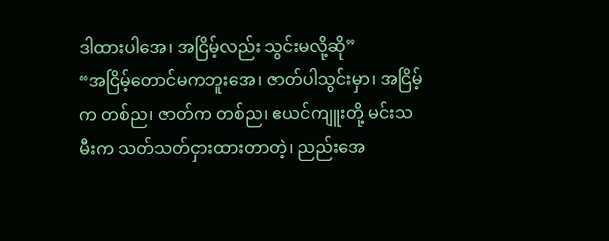ဒါထားပါအေ၊ အငြိမ့်လည်း သွင်းမလို့ဆို”
“အငြိမ့်တောင်မကဘူးအေ၊ ဇာတ်ပါသွင်းမှာ၊ အငြိမ့်က တစ်ည၊ ဇာတ်က တစ်ည၊ ဧယင်ကျူးတို့ မင်းသမီးက သတ်သတ်ငှားထားတာတဲ့၊ ညည်းအေ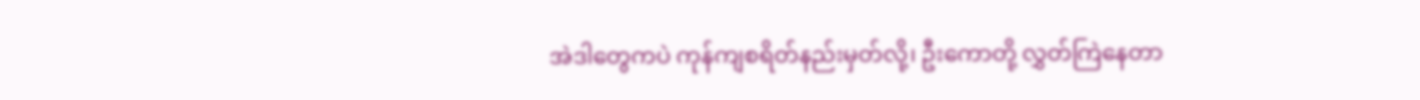အဲဒါတွေကပဲ ကုန်ကျစရိတ်နည်းမှတ်လို့၊ ဦးကောတို့ လွှတ်ကြဲနေတာ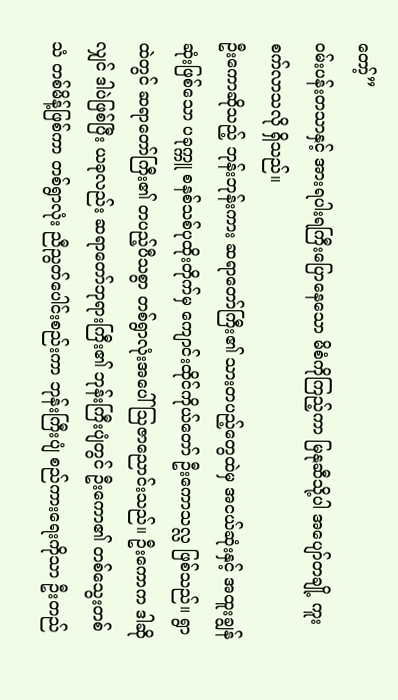တော့်”
ဝမ်းပန်းတသာနှင့် အားရပါးရကြီးပြောနေသော မိစံကိုကြည့်ကာ မြနုဆီသို့ပါ အပျော်တချို့ ကူးစက်လာသလို ရှိသည်။
ဦးကောဆိုသည့် ဘုန်းဘုန်းကား ဆရာတော်ကြီး၏ သားတပည့်တွေထဲမှ အငယ်ဆုံးနှင့် အထူးချွန်ဆုံးဖြစ်သော ပခုက္ကူ စနစ်သစ်ပုထိုးတိုက်မှ ကျောင်းထိုင်ကိုယ်တော် ဦးကောသလ္လ ဖြစ်သည်။ ရွာထဲတွင် ဆရာတော်ကြီး၏ တပည့်ပီသစွာ တစ်ရွာလုံးအပေါ် သြဇာညောင်းသည်။ ဦးကောက ဒါဆိုလျှင် ဒါပဲဖြစ်ပြီး ယခုလည်း ဆရာတော်ဘုရားကြီး၏ ဘုန်းကြီးပျံတွင် ဦးကော၏ တစ်သွေးတစ်သံ တစ်မိန့်ဖြစ်ကာ တစ်ရွာလုံး ညီညွတ်ပေါင်းစည်းကာ ဘုန်းကြီးပျံ စည်ကားရေးကိုသာ ဦးတည်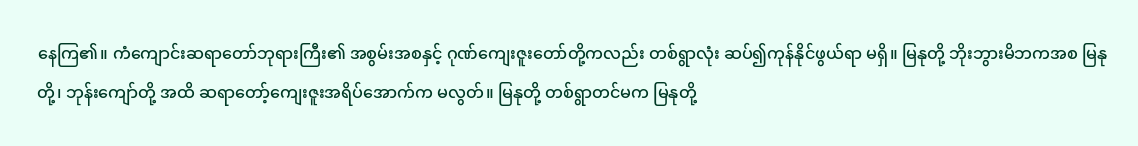နေကြ၏။ ကံကျောင်းဆရာတော်ဘုရားကြီး၏ အစွမ်းအစနှင့် ဂုဏ်ကျေးဇူးတော်တို့ကလည်း တစ်ရွာလုံး ဆပ်၍ကုန်နိုင်ဖွယ်ရာ မရှိ။ မြနုတို့ ဘိုးဘွားမိဘကအစ မြနုတို့၊ ဘုန်းကျော်တို့ အထိ ဆရာတော့်ကျေးဇူးအရိပ်အောက်က မလွတ်။ မြနုတို့ တစ်ရွာတင်မက မြနုတို့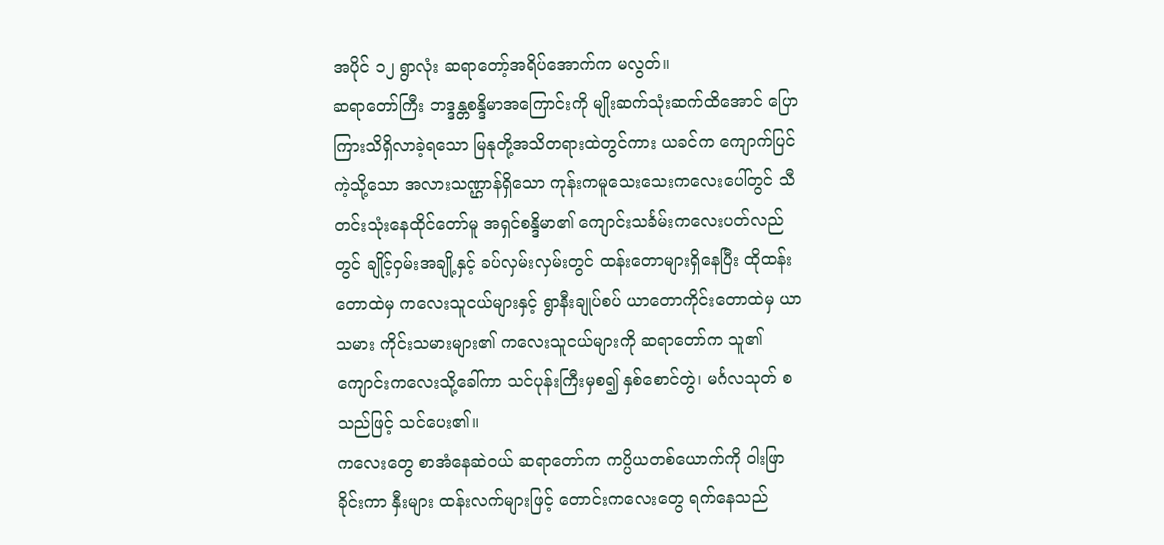အပိုင် ၁၂ ရွာလုံး ဆရာတော့်အရိပ်အောက်က မလွတ်။
ဆရာတော်ကြီး ဘဒ္ဒန္တစန္ဒိမာအကြောင်းကို မျိုးဆက်သုံးဆက်ထိအောင် ပြောကြားသိရှိလာခဲ့ရသော မြနုတို့အသိတရားထဲတွင်ကား ယခင်က ကျောက်ပြင်ကဲ့သို့သော အလားသဏ္ဌာန်ရှိသော ကုန်းကမူသေးသေးကလေးပေါ်တွင် သီတင်းသုံးနေထိုင်တော်မူ အရှင်စန္ဒိမာ၏ ကျောင်းသင်္ခမ်းကလေးပတ်လည်တွင် ချိုင့်ဝှမ်းအချို့နှင့် ခပ်လှမ်းလှမ်းတွင် ထန်းတောများရှိနေပြီး ထိုထန်းတောထဲမှ ကလေးသူငယ်များနှင့် ရွာနီးချုပ်စပ် ယာတောကိုင်းတောထဲမှ ယာသမား ကိုင်းသမားများ၏ ကလေးသူငယ်များကို ဆရာတော်က သူ၏ ကျောင်းကလေးသို့ခေါ်ကာ သင်ပုန်းကြီးမှစ၍ နှစ်စောင်တွဲ၊ မင်္ဂလသုတ် စသည်ဖြင့် သင်ပေး၏။
ကလေးတွေ စာအံနေဆဲဝယ် ဆရာတော်က ကပ္ပိယတစ်ယောက်ကို ဝါးဖြာခိုင်းကာ နှီးများ ထန်းလက်များဖြင့် တောင်းကလေးတွေ ရက်နေသည်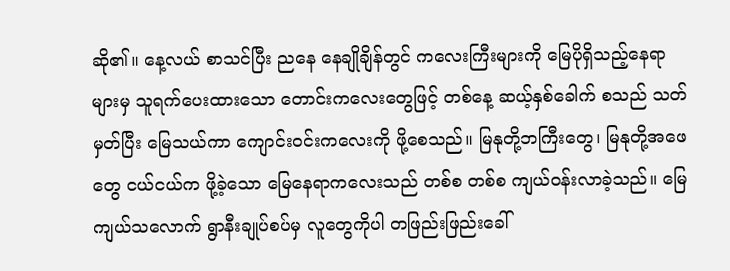ဆို၏။ နေ့လယ် စာသင်ပြီး ညနေ နေချိုချိန်တွင် ကလေးကြီးများကို မြေပိုရှိသည့်နေရာများမှ သူရက်ပေးထားသော တောင်းကလေးတွေဖြင့် တစ်နေ့ ဆယ့်နှစ်ခေါက် စသည် သတ်မှတ်ပြီး မြေသယ်ကာ ကျောင်းဝင်းကလေးကို ဖို့စေသည်။ မြနုတို့ဘကြီးတွေ၊ မြနုတို့အဖေတွေ ငယ်ငယ်က ဖို့ခဲ့သော မြေနေရာကလေးသည် တစ်စ တစ်စ ကျယ်ဝန်းလာခဲ့သည်။ မြေကျယ်သလောက် ရွာနီးချုပ်စပ်မှ လူတွေကိုပါ တဖြည်းဖြည်းခေါ်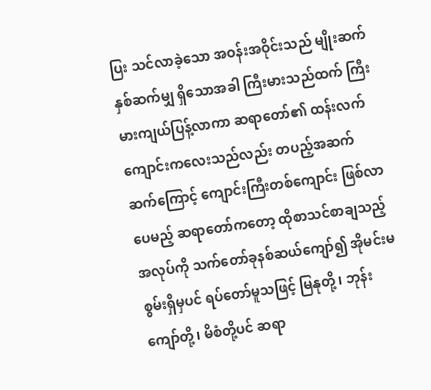ပြး သင်လာခဲ့သော အဝန်းအဝိုင်းသည် မျိုးဆက်နှစ်ဆက်မျှ ရှိသောအခါ ကြီးမားသည်ထက် ကြီးမားကျယ်ပြန့်လာကာ ဆရာတော်၏ ထန်းလက်ကျောင်းကလေးသည်လည်း တပည့်အဆက်ဆက်ကြောင့် ကျောင်းကြီးတစ်ကျောင်း ဖြစ်လာပေမည့် ဆရာတော်ကတော့ ထိုစာသင်စာချသည့် အလုပ်ကို သက်တော်ခုနစ်ဆယ်ကျော်၍ အိုမင်းမစွမ်းရှိမှပင် ရပ်တော်မူသဖြင့် မြနုတို့၊ ဘုန်းကျော်တို့၊ မိစံတို့ပင် ဆရာ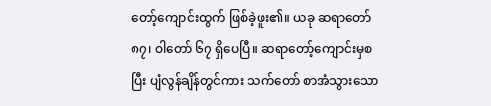တော့်ကျောင်းထွက် ဖြစ်ခဲ့ဖူး၏။ ယခု ဆရာတော် ၈၇၊ ဝါတော် ၆၇ ရှိပေပြီ။ ဆရာတော့်ကျောင်းမှစပြီး ပျံလွန်ချိန်တွင်ကား သက်တော် စာအံသွားသော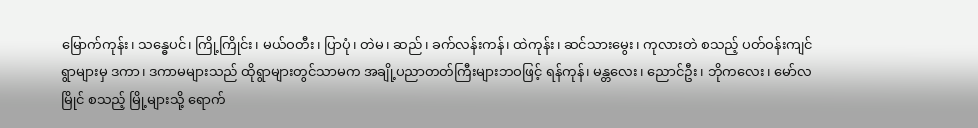မြောက်ကုန်း၊ သန္ဓေပင်၊ ကြို့ကြိုင်း၊ မယ်ဝတီး၊ ပြာပုံ၊ တဲမ၊ ဆည်၊ ခက်လန်းကန်၊ ထဲကုန်း၊ ဆင်သားမွေး၊ ကုလားတဲ စသည့် ပတ်ဝန်းကျင်ရွာများမှ ဒကာ၊ ဒကာမများသည် ထိုရွာများတွင်သာမက အချို့ပညာတတ်ကြီးများဘဝဖြင့် ရန်ကုန်၊ မန္တလေး၊ ညောင်ဦး၊ ဘိုကလေး၊ မော်လမြိုင် စသည့် မြို့များသို့ ရောက်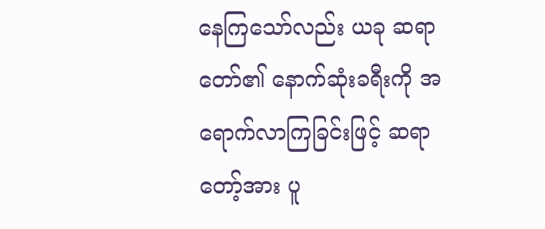နေကြသော်လည်း ယခု ဆရာတော်၏ နောက်ဆုံးခရီးကို အရောက်လာကြခြင်းဖြင့် ဆရာတော့်အား ပူ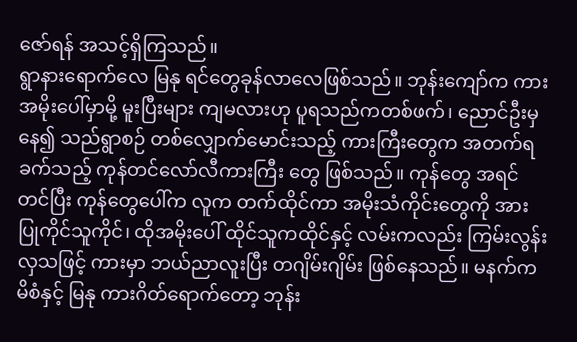ဇော်ရန် အသင့်ရှိကြသည်။
ရွာနားရောက်လေ မြနု ရင်တွေခုန်လာလေဖြစ်သည်။ ဘုန်းကျော်က ကားအမိုးပေါ်မှာမို့ မူးပြီးများ ကျမလားဟု ပူရသည်ကတစ်ဖက်၊ ညောင်ဦးမှနေ၍ သည်ရွာစဉ် တစ်လျှောက်မောင်းသည့် ကားကြီးတွေက အတက်ရခက်သည့် ကုန်တင်လော်လီကားကြီး တွေ ဖြစ်သည်။ ကုန်တွေ အရင်တင်ပြီး ကုန်တွေပေါ်က လူက တက်ထိုင်ကာ အမိုးသံကိုင်းတွေကို အားပြုကိုင်သူကိုင်၊ ထိုအမိုးပေါ် ထိုင်သူကထိုင်နှင့် လမ်းကလည်း ကြမ်းလွန်းလှသဖြင့် ကားမှာ ဘယ်ညာလူးပြီး တဂျိမ်းဂျိမ်း ဖြစ်နေသည်။ မနက်က မိစံနှင့် မြနု ကားဂိတ်ရောက်တော့ ဘုန်း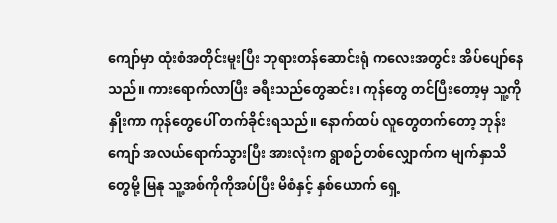ကျော်မှာ ထုံးစံအတိုင်းမူးပြီး ဘုရားတန်ဆောင်းရုံ ကလေးအတွင်း အိပ်ပျော်နေသည်။ ကားရောက်လာပြီး ခရီးသည်တွေဆင်း၊ ကုန်တွေ တင်ပြီးတော့မှ သူ့ကိုနှိုးကာ ကုန်တွေပေါ် တက်ခိုင်းရသည်။ နောက်ထပ် လူတွေတက်တော့ ဘုန်းကျော် အလယ်ရောက်သွားပြီး အားလုံးက ရွာစဉ်တစ်လျှောက်က မျက်နှာသိတွေမို့ မြနု သူ့အစ်ကိုကိုအပ်ပြီး မိစံနှင့် နှစ်ယောက် ရှေ့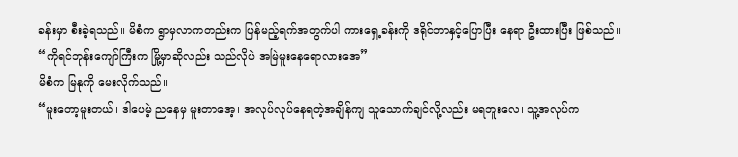ခန်းမှာ စီးခဲ့ရသည်။ မိစံက ရွာမှလာကတည်းက ပြန်မည့်ရက်အတွက်ပါ ကားရှေ့ခန်းကို ဒရိုင်ဘာနှင့်ပြောပြီး နေရာ ဦးထားပြီး ဖြစ်သည်။
“ကိုရင်ဘုန်းကျော်ကြီးက မြို့မှာဆိုလည်း သည်လိုပဲ အမြဲမူးနေရောလားအေ”
မိစံက မြနုကို မေးလိုက်သည်။
“မူးတော့မူးတယ်၊ ဒါပေမဲ့ ညနေမှ မူးတာအေ့၊ အလုပ်လုပ်နေရတဲ့အချိန်ကျ သူသောက်ချင်လို့လည်း မရဘူးလေ၊ သူ့အလုပ်က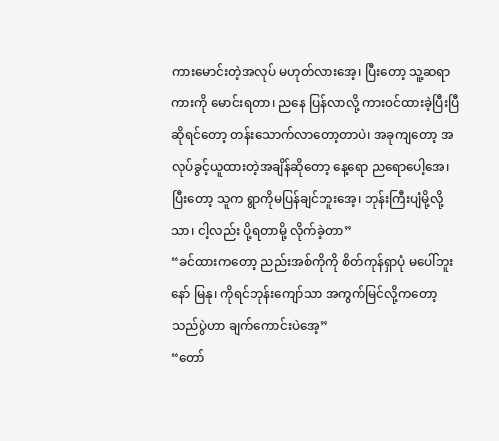ကားမောင်းတဲ့အလုပ် မဟုတ်လားအေ့၊ ပြီးတော့ သူ့ဆရာကားကို မောင်းရတာ၊ ညနေ ပြန်လာလို့ ကား၀င်ထားခဲ့ပြီးပြီဆိုရင်တော့ တန်းသောက်လာတော့တာပဲ၊ အခုကျတော့ အလုပ်ခွင့်ယူထားတဲ့အချိန်ဆိုတော့ နေ့ရော ညရောပေါ့အေ၊ ပြီးတော့ သူက ရွာကိုမပြန်ချင်ဘူးအေ့၊ ဘုန်းကြီးပျံမို့လို့သာ၊ ငါ့လည်း ပို့ရတာမို့ လိုက်ခဲ့တာ”
“ခင်ထားကတော့ ညည်းအစ်ကိုကို စိတ်ကုန်ရှာပုံ မပေါ်ဘူးနော် မြနု၊ ကိုရင်ဘုန်းကျော်သာ အကွက်မြင်လို့ကတော့ သည်ပွဲဟာ ချက်ကောင်းပဲအေ့”
“တော်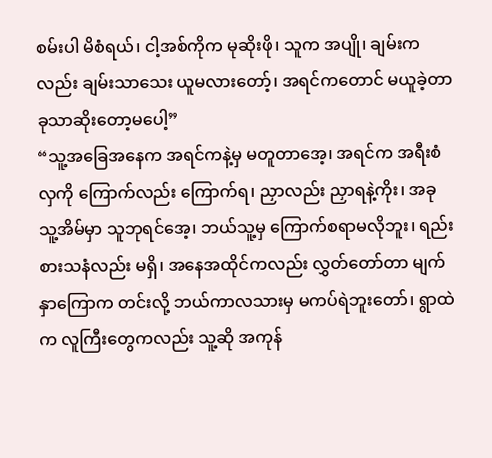စမ်းပါ မိစံရယ်၊ ငါ့အစ်ကိုက မုဆိုးဖို၊ သူက အပျို၊ ချမ်းကလည်း ချမ်းသာသေး ယူမလားတော့်၊ အရင်ကတောင် မယူခဲ့တာ ခုသာဆိုးတော့မပေါ့”
“သူ့အခြေအနေက အရင်ကနဲ့မှ မတူတာအေ့၊ အရင်က အရီးစံလှကို ကြောက်လည်း ကြောက်ရ၊ ညှာလည်း ညှာရနဲ့ကိုး၊ အခု သူ့အိမ်မှာ သူဘုရင်အေ့၊ ဘယ်သူ့မှ ကြောက်စရာမလိုဘူး၊ ရည်းစားသနံလည်း မရှိ၊ အနေအထိုင်ကလည်း လွှတ်တော်တာ မျက်နှာကြောက တင်းလို့ ဘယ်ကာလသားမှ မကပ်ရဲဘူးတော်၊ ရွာထဲက လူကြီးတွေကလည်း သူ့ဆို အကုန်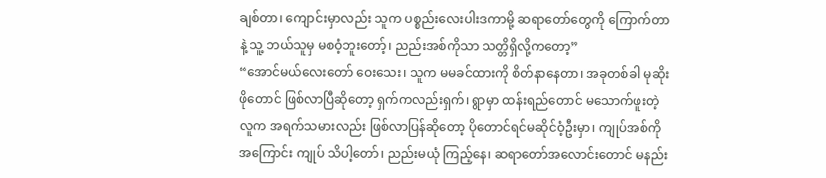ချစ်တာ၊ ကျောင်းမှာလည်း သူက ပစ္စည်းလေးပါးဒကာမို့ ဆရာတော်တွေကို ကြောက်တာနဲ့ သူ့ ဘယ်သူမှ မစဝံ့ဘူးတော့်၊ ညည်းအစ်ကိုသာ သတ္တိရှိလို့ကတော့”
“အောင်မယ်လေးတော် ဝေးသေး၊ သူက မမခင်ထားကို စိတ်နာနေတာ၊ အခုတစ်ခါ မုဆိုးဖိုတောင် ဖြစ်လာပြီဆိုတော့ ရှက်ကလည်းရှက်၊ ရွာမှာ ထန်းရည်တောင် မသောက်ဖူးတဲ့လူက အရက်သမားလည်း ဖြစ်လာပြန်ဆိုတော့ ပိုတောင်ရင်မဆိုင်ဝံ့ဦးမှာ၊ ကျုပ်အစ်ကိုအကြောင်း ကျုပ် သိပါ့တော်၊ ညည်းမယုံ ကြည့်နေ၊ ဆရာတော်အလောင်းတောင် မနည်း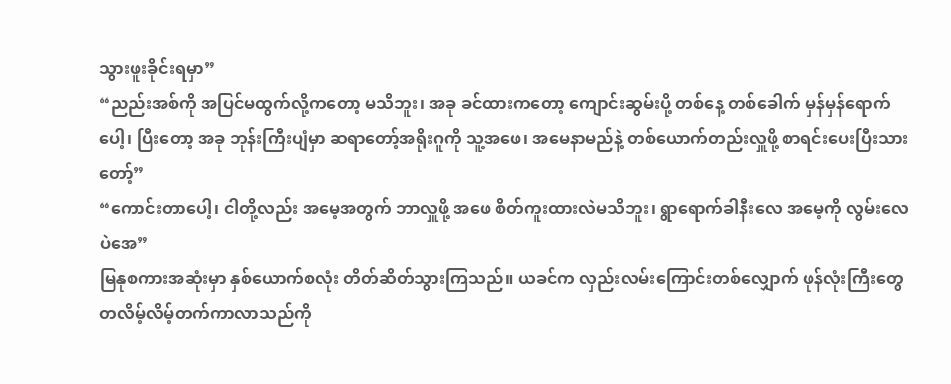သွားဖူးခိုင်းရမှာ”
“ညည်းအစ်ကို အပြင်မထွက်လို့ကတော့ မသိဘူး၊ အခု ခင်ထားကတော့ ကျောင်းဆွမ်းပို့ တစ်နေ့ တစ်ခေါက် မှန်မှန်ရောက်ပေါ့၊ ပြီးတော့ အခု ဘုန်းကြီးပျံမှာ ဆရာတော့်အရိုးဂူကို သူ့အဖေ၊ အမေနာမည်နဲ့ တစ်ယောက်တည်းလှူဖို့ စာရင်းပေးပြီးသားတော့်”
“ကောင်းတာပေါ့၊ ငါတို့လည်း အမေ့အတွက် ဘာလှူဖို့ အဖေ စိတ်ကူးထားလဲမသိဘူး၊ ရွာရောက်ခါနီးလေ အမေ့ကို လွမ်းလေပဲအေ”
မြနုစကားအဆုံးမှာ နှစ်ယောက်စလုံး တိတ်ဆိတ်သွားကြသည်။ ယခင်က လှည်းလမ်းကြောင်းတစ်လျှောက် ဖုန်လုံးကြီးတွေ တလိမ့်လိမ့်တက်ကာလာသည်ကို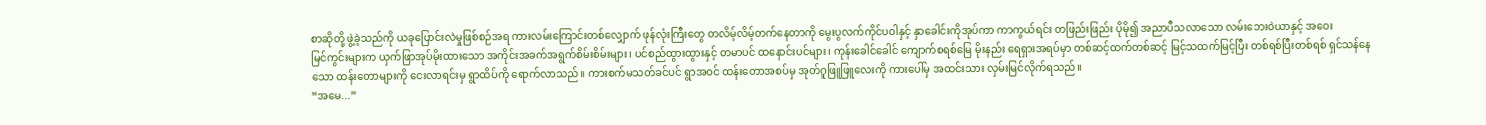စာဆိုတို့ ဖွဲ့ခဲ့သည်ကို ယခုပြောင်းလဲမှုဖြစ်စဉ်အရ ကားလမ်းကြောင်းတစ်လျှောက် ဖုန်လုံးကြီးတွေ တလိမ့်လိမ့်တက်နေတာကို မွေးပွလက်ကိုင်ပဝါနှင့် နှာခေါင်းကိုအုပ်ကာ ကာကွယ်ရင်း တဖြည်းဖြည်း ပိုမို၍ အညာပီသလာသော လမ်းဘေးဝဲယာနှင့် အဝေး
မြင်ကွင်းများက ယှက်ဖြာအုပ်မိုးထားသော အကိုင်းအခက်အရွက်စိမ်းစိမ်းများ၊ ပင်စည်ထွားထွားနှင့် တမာပင် ထနောင်းပင်များ၊ ကုန်းခေါင်ခေါင် ကျောက်စရစ်မြေ မိုးနည်း ရေရှားအရပ်မှာ တစ်ဆင့်ထက်တစ်ဆင့် မြင့်သထက်မြင့်ပြီး တစ်ရစ်ပြီးတစ်ရစ် ရှင်သန်နေသော ထန်းတောများကို ငေးလာရင်းမှ ရွာထိပ်ကို ရောက်လာသည်။ ကားစက်မသတ်ခင်ပင် ရွာအဝင် ထန်းတောအစပ်မှ အုတ်ဂူဖြူဖြူလေးကို ကားပေါ်မှ အထင်းသား လှမ်းမြင်လိုက်ရသည်။
“အမေ...”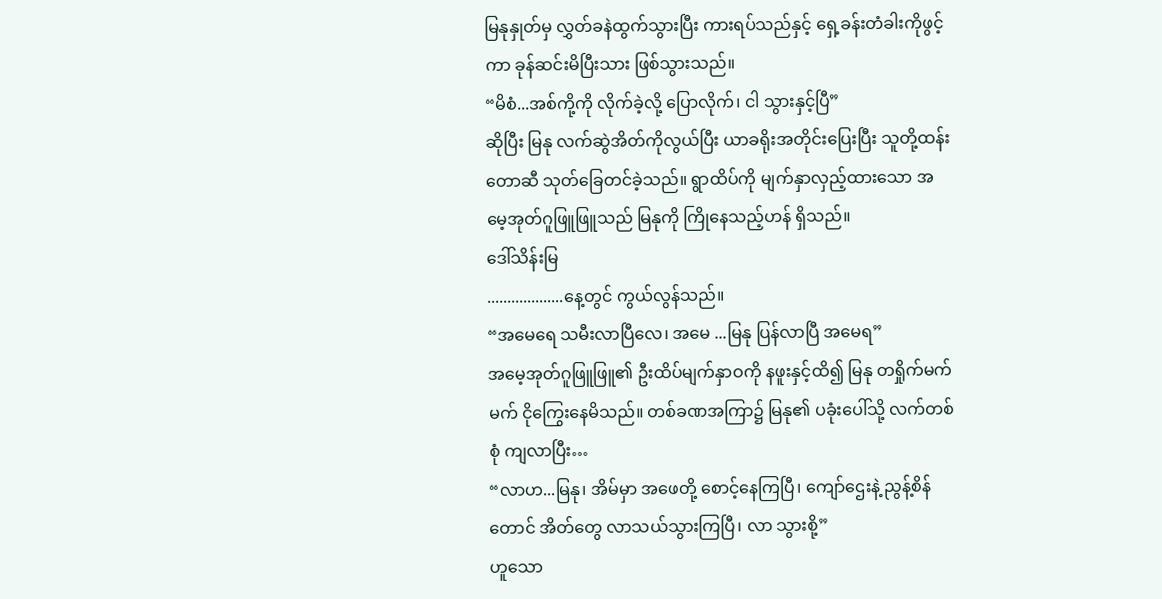မြနုနှုတ်မှ လွှတ်ခနဲထွက်သွားပြီး ကားရပ်သည်နှင့် ရှေ့ခန်းတံခါးကိုဖွင့်ကာ ခုန်ဆင်းမိပြီးသား ဖြစ်သွားသည်။
“မိစံ...အစ်ကို့ကို လိုက်ခဲ့လို့ ပြောလိုက်၊ ငါ သွားနှင့်ပြီ”
ဆိုပြီး မြနု လက်ဆွဲအိတ်ကိုလွယ်ပြီး ယာခရိုးအတိုင်းပြေးပြီး သူတို့ထန်းတောဆီ သုတ်ခြေတင်ခဲ့သည်။ ရွာထိပ်ကို မျက်နှာလှည့်ထားသော အမေ့အုတ်ဂူဖြူဖြူသည် မြနုကို ကြိုနေသည့်ဟန် ရှိသည်။
ဒေါ်သိန်းမြ
...................နေ့တွင် ကွယ်လွန်သည်။
“အမေရေ သမီးလာပြီလေ၊ အမေ ...မြနု ပြန်လာပြီ အမေရ”
အမေ့အုတ်ဂူဖြူဖြူ၏ ဦးထိပ်မျက်နှာဝကို နဖူးနှင့်ထိ၍ မြနု တရှိုက်မက်မက် ငိုကြွေးနေမိသည်။ တစ်ခဏအကြာ၌ မြနု၏ ပခုံးပေါ်သို့ လက်တစ်စုံ ကျလာပြီး…
“လာဟ...မြနု၊ အိမ်မှာ အဖေတို့ စောင့်နေကြပြီ၊ ကျော်ဌေးနဲ့ ညွန့်စိန်တောင် အိတ်တွေ လာသယ်သွားကြပြီ၊ လာ သွားစို့”
ဟူသော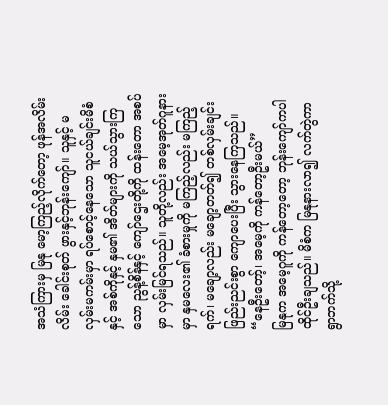အသံကြားမှ မြနု မော့ကြည့်လိုက်တော့ ဖုန်အလိမ်းလိမ်း ခေါင်းစုတ် ဖွားနှင့်ဘုန်းကျော်။ သူနှင့် မလှမ်းမကမ်းမှာ ရပ်စောင့်နေသော သူငယ်ချင်းမိစံနှင့် အစ်ကိုနှင့် နှမ၏ အိတ်များကို သယ်သွားကြသော ညွန့်စိန်နှင့် ကျော်ဌေးတို့ကို ထန်းတော အစပ်မှာ လှမ်းမြင်ရသည်။ သူတို့လည်း အမေ့အုတ်ဂူနားမှာ နှမလေး၏ ခံစားမှုကို မကြည့်လည်း မကြည့်ရက်၊ မချော့လည်း မချော့တတ်၍ တစ်လှမ်းချင်း ဖြည်းညင်းစွာ ကျောပေးပြီး သွားနေကြသည်။
“နေဦးတော့်၊ အမေ့ကို ကန်တော့ဦးမယ်”
မြနုက အမေ့ဂူကို ကန်တော့တော့ ဘုန်းကျော်ကပါ ထိုင်ဦးချသည်။ မိစံက မြနုနားလာ၍ လက်တွဲကာ ရွာဘက်သို့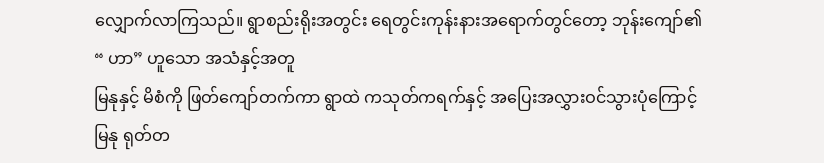လျှောက်လာကြသည်။ ရွာစည်းရိုးအတွင်း ရေတွင်းကုန်းနားအရောက်တွင်တော့ ဘုန်းကျော်၏ “ ဟာ” ဟူသော အသံနှင့်အတူ
မြနုနှင့် မိစံကို ဖြတ်ကျော်တက်ကာ ရွာထဲ ကသုတ်ကရက်နှင့် အပြေးအလွှားဝင်သွားပုံကြောင့် မြနု ရုတ်တ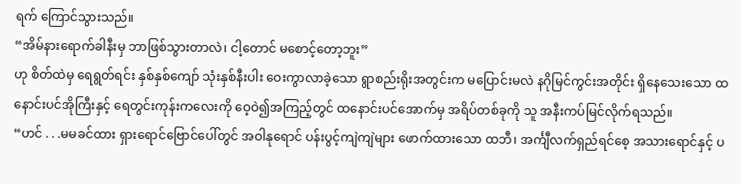ရက် ကြောင်သွားသည်။
“အိမ်နားရောက်ခါနီးမှ ဘာဖြစ်သွားတာလဲ၊ ငါ့တောင် မစောင့်တော့ဘူး”
ဟု စိတ်ထဲမှ ရေရွတ်ရင်း နှစ်နှစ်ကျော် သုံးနှစ်နီးပါး ဝေးကွာလာခဲ့သော ရွာစည်းရိုးအတွင်းက မပြောင်းမလဲ နဂိုမြင်ကွင်းအတိုင်း ရှိနေသေးသော ထနောင်းပင်အိုကြီးနှင့် ရေတွင်းကုန်းကလေးကို ဝေ့ဝဲ၍အကြည့်တွင် ထနောင်းပင်အောက်မှ အရိပ်တစ်ခုကို သူ အနီးကပ်မြင်လိုက်ရသည်။
“ဟင် . . .မမခင်ထား ရှားရောင်ဗြောင်ပေါ်တွင် အဝါနုရောင် ပန်းပွင့်ကျဲကျဲများ ဖောက်ထားသော ထဘီ၊ အင်္ကျီလက်ရှည်ရင်စေ့ အသားရောင်နှင့် ပ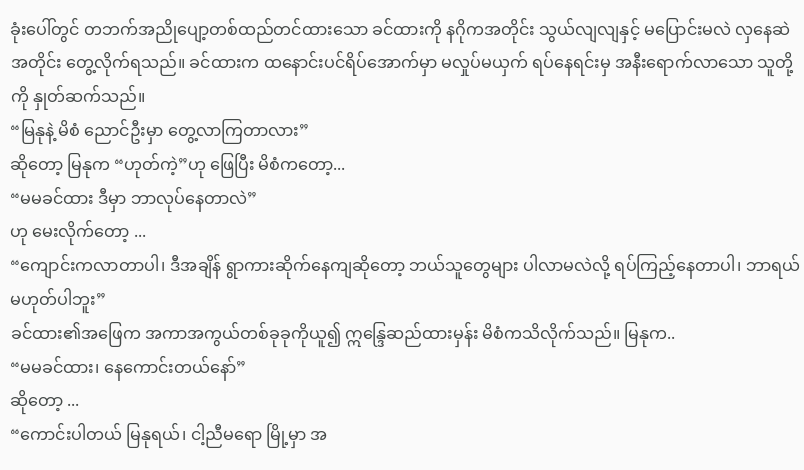ခုံးပေါ်တွင် တဘက်အညိုပျော့တစ်ထည်တင်ထားသော ခင်ထားကို နဂိုကအတိုင်း သွယ်လျလျနှင့် မပြောင်းမလဲ လှနေဆဲအတိုင်း တွေ့လိုက်ရသည်။ ခင်ထားက ထနောင်းပင်ရိပ်အောက်မှာ မလှုပ်မယှက် ရပ်နေရင်းမှ အနီးရောက်လာသော သူတို့ကို နှုတ်ဆက်သည်။
“မြနုနဲ့ မိစံ ညောင်ဦးမှာ တွေ့လာကြတာလား”
ဆိုတော့ မြနုက “ဟုတ်ကဲ့”ဟု ဖြေပြီး မိစံကတော့...
“မမခင်ထား ဒီမှာ ဘာလုပ်နေတာလဲ”
ဟု မေးလိုက်တော့ ...
“ကျောင်းကလာတာပါ၊ ဒီအချိန် ရွာကားဆိုက်နေကျဆိုတော့ ဘယ်သူတွေများ ပါလာမလဲလို့ ရပ်ကြည့်နေတာပါ၊ ဘာရယ် မဟုတ်ပါဘူး”
ခင်ထား၏အဖြေက အကာအကွယ်တစ်ခုခုကိုယူ၍ ဣန္ဒြေဆည်ထားမှန်း မိစံကသိလိုက်သည်။ မြနုက..
“မမခင်ထား၊ နေကောင်းတယ်နော်”
ဆိုတော့ ...
“ကောင်းပါတယ် မြနုရယ်၊ ငါ့ညီမရော မြို့မှာ အ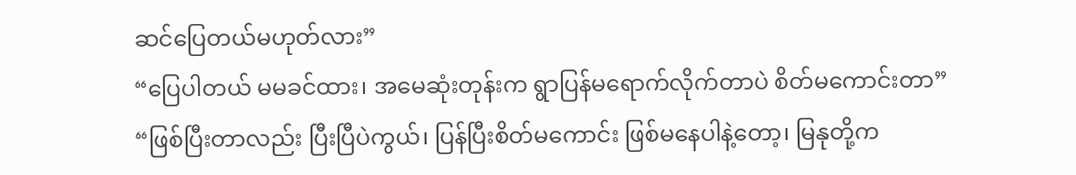ဆင်ပြေတယ်မဟုတ်လား”
“ပြေပါတယ် မမခင်ထား၊ အမေဆုံးတုန်းက ရွာပြန်မရောက်လိုက်တာပဲ စိတ်မကောင်းတာ”
“ဖြစ်ပြီးတာလည်း ပြီးပြီပဲကွယ်၊ ပြန်ပြီးစိတ်မကောင်း ဖြစ်မနေပါနဲ့တော့၊ မြနုတို့က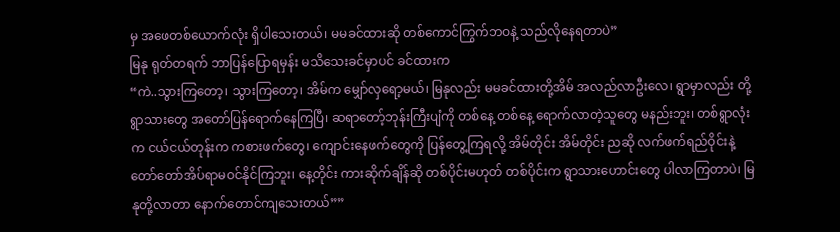မှ အဖေတစ်ယောက်လုံး ရှိပါသေးတယ်၊ မမခင်ထားဆို တစ်ကောင်ကြွက်ဘဝနဲ့ သည်လိုနေရတာပဲ”
မြနု ရုတ်တရက် ဘာပြန်ပြောရမှန်း မသိသေးခင်မှာပင် ခင်ထားက
“ကဲ..သွားကြတော့၊ သွားကြတော့၊ အိမ်က မျှော်လှရော့မယ်၊ မြနုလည်း မမခင်ထားတို့အိမ် အလည်လာဦးလေ၊ ရွာမှာလည်း တို့ရွာသားတွေ အတော်ပြန်ရောက်နေကြပြီ၊ ဆရာတော့်ဘုန်းကြီးပျံကို တစ်နေ့ တစ်နေ့ ရောက်လာတဲ့သူတွေ မနည်းဘူး၊ တစ်ရွာလုံးက ငယ်ငယ်တုန်းက ကစားဖက်တွေ၊ ကျောင်းနေဖက်တွေကို ပြန်တွေ့ကြရလို့ အိမ်တိုင်း အိမ်တိုင်း ညဆို လက်ဖက်ရည်ဝိုင်းနဲ့ တော်တော်အိပ်ရာမဝင်နိုင်ကြဘူး၊ နေ့တိုင်း ကားဆိုက်ချိန်ဆို တစ်ပိုင်းမဟုတ် တစ်ပိုင်းက ရွာသားဟောင်းတွေ ပါလာကြတာပဲ၊ မြနုတို့လာတာ နောက်တောင်ကျသေးတယ်””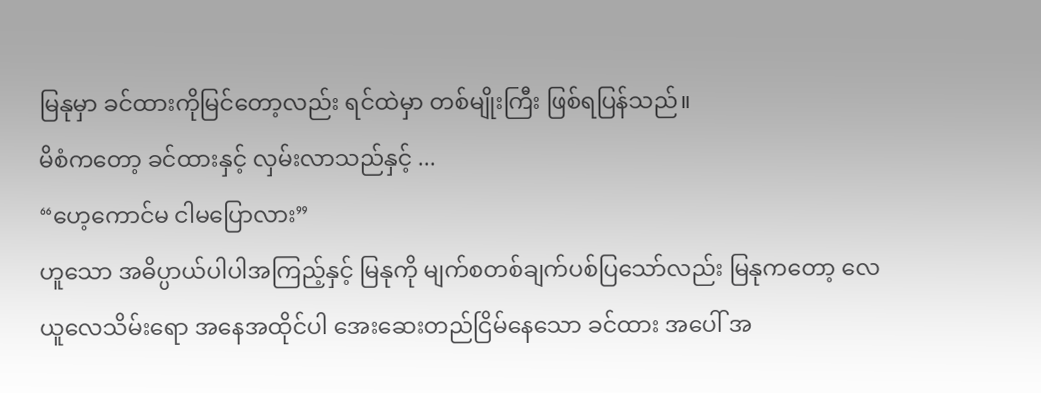မြနုမှာ ခင်ထားကိုမြင်တော့လည်း ရင်ထဲမှာ တစ်မျိုးကြီး ဖြစ်ရပြန်သည်။
မိစံကတော့ ခင်ထားနှင့် လှမ်းလာသည်နှင့် ...
“ဟေ့ကောင်မ ငါမပြောလား”
ဟူသော အဓိပ္ပာယ်ပါပါအကြည့်နှင့် မြနုကို မျက်စတစ်ချက်ပစ်ပြသော်လည်း မြနုကတော့ လေယူလေသိမ်းရော အနေအထိုင်ပါ အေးဆေးတည်ငြိမ်နေသော ခင်ထား အပေါ် အ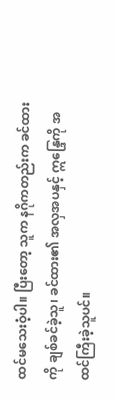ထင်မသေးဝံ့ပါ။ ပြီးတော့ သူက နဂိုကတည်းက ခင်ထားကို ချစ်ခင်ခဲ့သူ၊ ခင်ထား၏ အလှအပနှင့် ဣန္ဒြေကို အထင်ကြီးခဲ့သူပင်။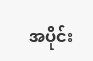အပိုင်း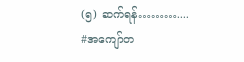(၅) ဆက်ရန်………....
#အကျော်တ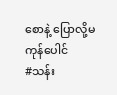စောနဲ့ ပြောလို့မကုန်ပေါင်
#သန်း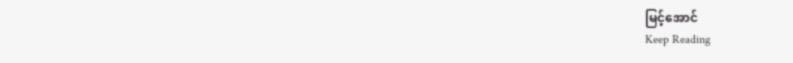မြင့်အောင်
Keep Reading